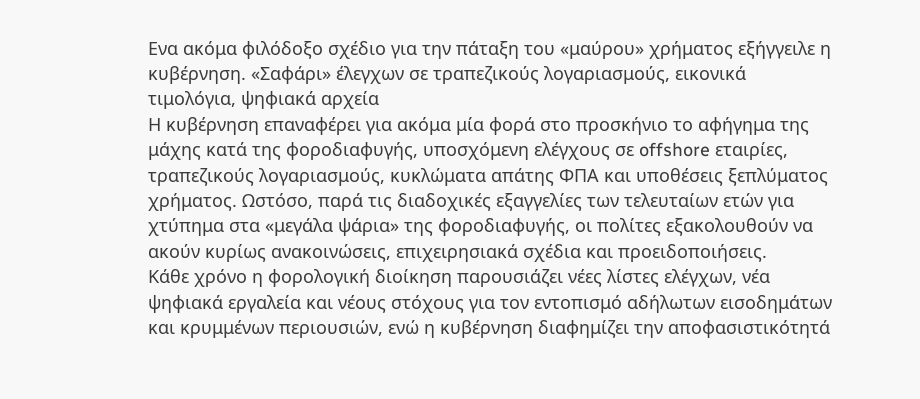Ενα ακόμα φιλόδοξο σχέδιο για την πάταξη του «μαύρου» χρήματος εξήγγειλε η κυβέρνηση. «Σαφάρι» έλεγχων σε τραπεζικούς λογαριασμούς, εικονικά τιμολόγια, ψηφιακά αρχεία
Η κυβέρνηση επαναφέρει για ακόμα μία φορά στο προσκήνιο το αφήγημα της μάχης κατά της φοροδιαφυγής, υποσχόμενη ελέγχους σε offshore εταιρίες, τραπεζικούς λογαριασμούς, κυκλώματα απάτης ΦΠΑ και υποθέσεις ξεπλύματος χρήματος. Ωστόσο, παρά τις διαδοχικές εξαγγελίες των τελευταίων ετών για χτύπημα στα «μεγάλα ψάρια» της φοροδιαφυγής, οι πολίτες εξακολουθούν να ακούν κυρίως ανακοινώσεις, επιχειρησιακά σχέδια και προειδοποιήσεις.
Κάθε χρόνο η φορολογική διοίκηση παρουσιάζει νέες λίστες ελέγχων, νέα ψηφιακά εργαλεία και νέους στόχους για τον εντοπισμό αδήλωτων εισοδημάτων και κρυμμένων περιουσιών, ενώ η κυβέρνηση διαφημίζει την αποφασιστικότητά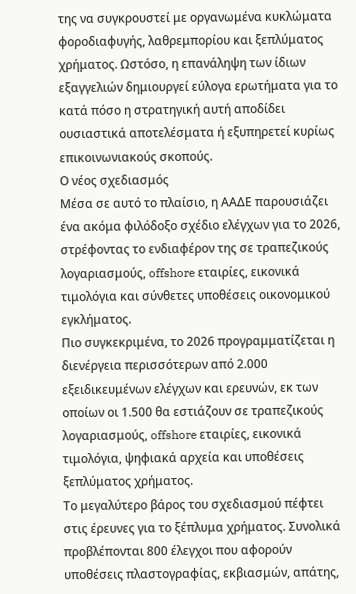της να συγκρουστεί με οργανωμένα κυκλώματα φοροδιαφυγής, λαθρεμπορίου και ξεπλύματος χρήματος. Ωστόσο, η επανάληψη των ίδιων εξαγγελιών δημιουργεί εύλογα ερωτήματα για το κατά πόσο η στρατηγική αυτή αποδίδει ουσιαστικά αποτελέσματα ή εξυπηρετεί κυρίως επικοινωνιακούς σκοπούς.
Ο νέος σχεδιασμός
Μέσα σε αυτό το πλαίσιο, η ΑΑΔΕ παρουσιάζει ένα ακόμα φιλόδοξο σχέδιο ελέγχων για το 2026, στρέφοντας το ενδιαφέρον της σε τραπεζικούς λογαριασμούς, offshore εταιρίες, εικονικά τιμολόγια και σύνθετες υποθέσεις οικονομικού εγκλήματος.
Πιο συγκεκριμένα, το 2026 προγραμματίζεται η διενέργεια περισσότερων από 2.000 εξειδικευμένων ελέγχων και ερευνών, εκ των οποίων οι 1.500 θα εστιάζουν σε τραπεζικούς λογαριασμούς, offshore εταιρίες, εικονικά τιμολόγια, ψηφιακά αρχεία και υποθέσεις ξεπλύματος χρήματος.
Το μεγαλύτερο βάρος του σχεδιασμού πέφτει στις έρευνες για το ξέπλυμα χρήματος. Συνολικά προβλέπονται 800 έλεγχοι που αφορούν υποθέσεις πλαστογραφίας, εκβιασμών, απάτης,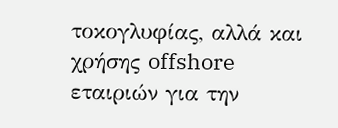τοκογλυφίας, αλλά και χρήσης offshore εταιριών για την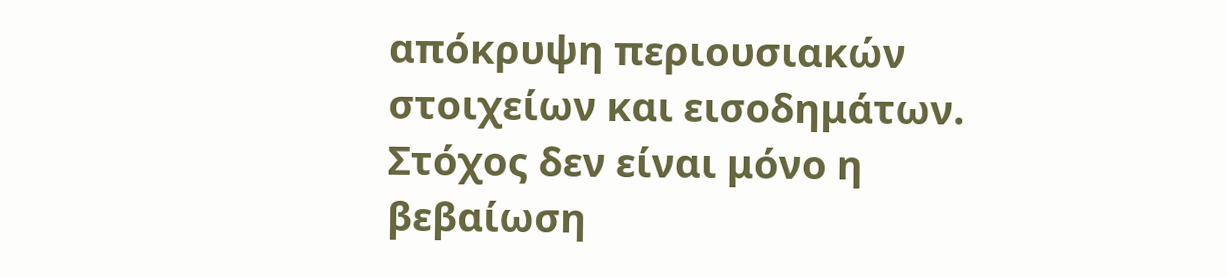απόκρυψη περιουσιακών στοιχείων και εισοδημάτων.
Στόχος δεν είναι μόνο η βεβαίωση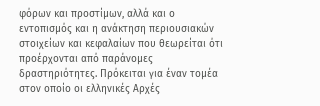φόρων και προστίμων, αλλά και ο εντοπισμός και η ανάκτηση περιουσιακών στοιχείων και κεφαλαίων που θεωρείται ότι προέρχονται από παράνομες δραστηριότητες. Πρόκειται για έναν τομέα στον οποίο οι ελληνικές Αρχές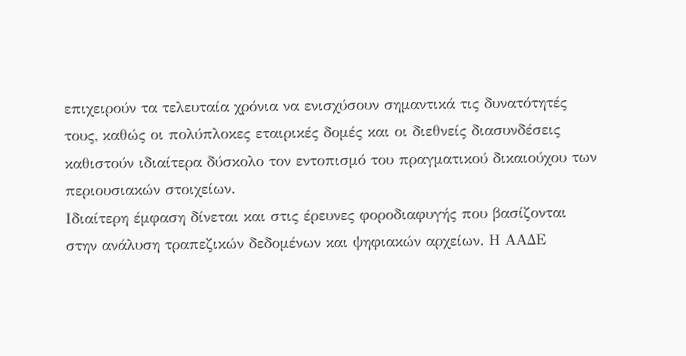επιχειρούν τα τελευταία χρόνια να ενισχύσουν σημαντικά τις δυνατότητές τους, καθώς οι πολύπλοκες εταιρικές δομές και οι διεθνείς διασυνδέσεις καθιστούν ιδιαίτερα δύσκολο τον εντοπισμό του πραγματικού δικαιούχου των περιουσιακών στοιχείων.
Ιδιαίτερη έμφαση δίνεται και στις έρευνες φοροδιαφυγής που βασίζονται στην ανάλυση τραπεζικών δεδομένων και ψηφιακών αρχείων. Η ΑΑΔΕ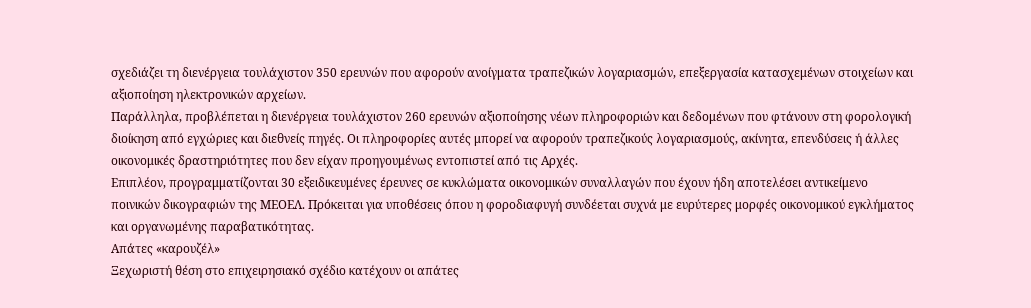σχεδιάζει τη διενέργεια τουλάχιστον 350 ερευνών που αφορούν ανοίγματα τραπεζικών λογαριασμών, επεξεργασία κατασχεμένων στοιχείων και αξιοποίηση ηλεκτρονικών αρχείων.
Παράλληλα, προβλέπεται η διενέργεια τουλάχιστον 260 ερευνών αξιοποίησης νέων πληροφοριών και δεδομένων που φτάνουν στη φορολογική διοίκηση από εγχώριες και διεθνείς πηγές. Οι πληροφορίες αυτές μπορεί να αφορούν τραπεζικούς λογαριασμούς, ακίνητα, επενδύσεις ή άλλες οικονομικές δραστηριότητες που δεν είχαν προηγουμένως εντοπιστεί από τις Αρχές.
Επιπλέον, προγραμματίζονται 30 εξειδικευμένες έρευνες σε κυκλώματα οικονομικών συναλλαγών που έχουν ήδη αποτελέσει αντικείμενο ποινικών δικογραφιών της ΜΕΟΕΛ. Πρόκειται για υποθέσεις όπου η φοροδιαφυγή συνδέεται συχνά με ευρύτερες μορφές οικονομικού εγκλήματος και οργανωμένης παραβατικότητας.
Απάτες «καρουζέλ»
Ξεχωριστή θέση στο επιχειρησιακό σχέδιο κατέχουν οι απάτες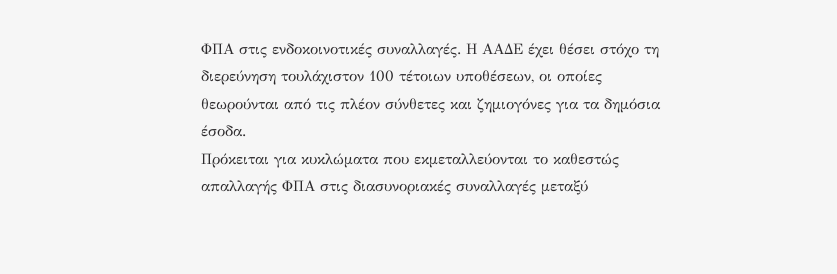ΦΠΑ στις ενδοκοινοτικές συναλλαγές. Η ΑΑΔΕ έχει θέσει στόχο τη διερεύνηση τουλάχιστον 100 τέτοιων υποθέσεων, οι οποίες θεωρούνται από τις πλέον σύνθετες και ζημιογόνες για τα δημόσια έσοδα.
Πρόκειται για κυκλώματα που εκμεταλλεύονται το καθεστώς απαλλαγής ΦΠΑ στις διασυνοριακές συναλλαγές μεταξύ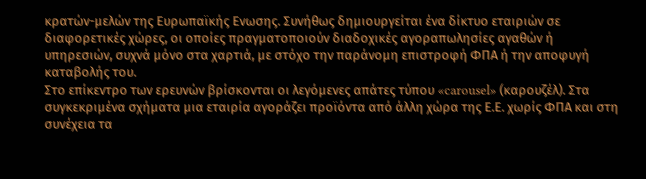κρατών-μελών της Ευρωπαϊκής Ενωσης. Συνήθως δημιουργείται ένα δίκτυο εταιριών σε διαφορετικές χώρες, οι οποίες πραγματοποιούν διαδοχικές αγοραπωλησίες αγαθών ή υπηρεσιών, συχνά μόνο στα χαρτιά, με στόχο την παράνομη επιστροφή ΦΠΑ ή την αποφυγή καταβολής του.
Στο επίκεντρο των ερευνών βρίσκονται οι λεγόμενες απάτες τύπου «carousel» (καρουζέλ). Στα συγκεκριμένα σχήματα μια εταιρία αγοράζει προϊόντα από άλλη χώρα της Ε.Ε. χωρίς ΦΠΑ και στη συνέχεια τα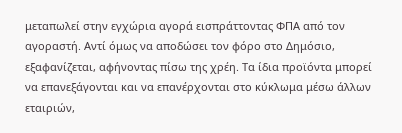μεταπωλεί στην εγχώρια αγορά εισπράττοντας ΦΠΑ από τον αγοραστή. Αντί όμως να αποδώσει τον φόρο στο Δημόσιο, εξαφανίζεται, αφήνοντας πίσω της χρέη. Τα ίδια προϊόντα μπορεί να επανεξάγονται και να επανέρχονται στο κύκλωμα μέσω άλλων εταιριών,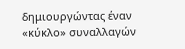δημιουργώντας έναν «κύκλο» συναλλαγών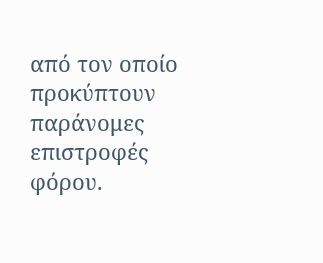από τον οποίο προκύπτουν παράνομες επιστροφές φόρου.